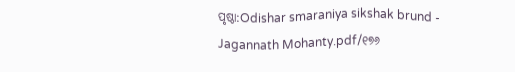ପୃଷ୍ଠା:Odishar smaraniya sikshak brund - Jagannath Mohanty.pdf/୧୭୬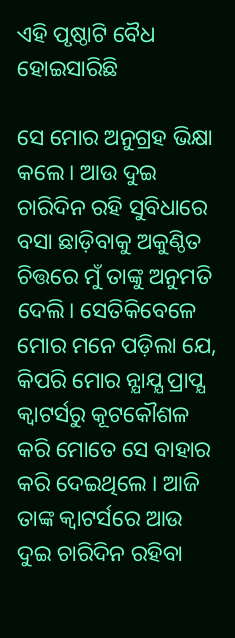ଏହି ପୃଷ୍ଠାଟି ବୈଧ ହୋଇସାରିଛି

ସେ ମୋର ଅନୁଗ୍ରହ ଭିକ୍ଷା କଲେ। ଆଉ ଦୁଇ ଚାରିଦିନ ରହି ସୁବିଧାରେ ବସା ଛାଡ଼ିବାକୁ ଅକୁଣ୍ଠିତ ଚିତ୍ତରେ ମୁଁ ତାଙ୍କୁ ଅନୁମତି ଦେଲି। ସେତିକିବେଳେ ମୋର ମନେ ପଡ଼ିଲା ଯେ, କିପରି ମୋର ନ୍ଯାଯ୍ଯ ପ୍ରାପ୍ଯ କ୍ୱାଟର୍ସରୁ କୂଟକୌଶଳ କରି ମୋତେ ସେ ବାହାର କରି ଦେଇଥିଲେ । ଆଜି ତାଙ୍କ କ୍ୱାଟର୍ସରେ ଆଉ ଦୁଇ ଚାରିଦିନ ରହିବା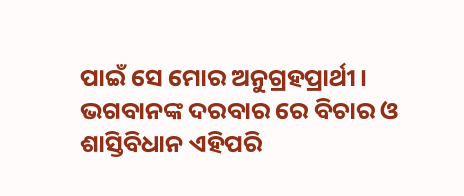ପାଇଁ ସେ ମୋର ଅନୁଗ୍ରହପ୍ରାର୍ଥୀ। ଭଗବାନଙ୍କ ଦରବାର ରେ ବିଚାର ଓ ଶାସ୍ତିବିଧାନ ଏହିପରି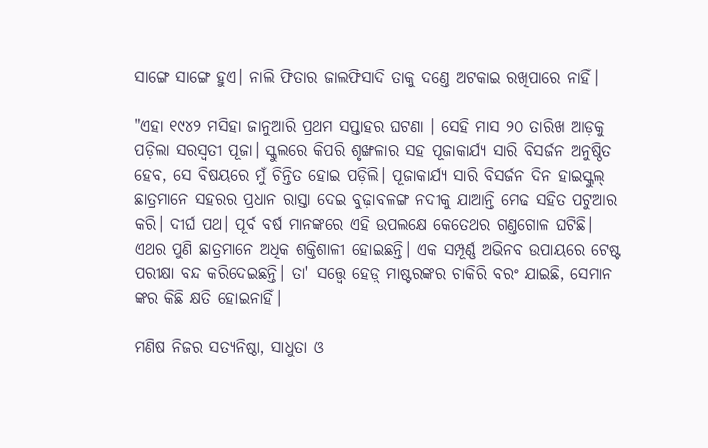ସାଙ୍ଗେ ସାଙ୍ଗେ ହୁଏ। ନାଲି ଫିତାର ଜାଲଫିସାଦି ତାକୁ ଦଣ୍ତେ ଅଟକାଇ ରଖିପାରେ ନାହିଁ।

"ଏହା ୧୯୪୨ ମସିହା ଜାନୁଆରି ପ୍ରଥମ ସପ୍ତାହର ଘଟଣା । ସେହି ମାସ ୨୦ ତାରିଖ ଆଡ଼କୁ ପଡ଼ିଲା ସରସ୍ୱତୀ ପୂଜା। ସ୍କୁଲରେ କିପରି ଶୃଙ୍ଖଳାର ସହ ପୂଜାକାର୍ଯ୍ଯ ସାରି ବିସର୍ଜନ ଅନୁଷ୍ଠିତ ହେବ, ସେ ବିଷୟରେ ମୁଁ ଚିନ୍ତିତ ହୋଇ ପଡ଼ିଲି। ପୂଜାକାର୍ଯ୍ୟ ସାରି ବିସର୍ଜନ ଦିନ ହାଇସ୍କୁଲ୍ ଛାତ୍ରମାନେ ସହରର ପ୍ରଧାନ ରାସ୍ତା ଦେଇ ବୁଢ଼ାବଳଙ୍ଗ ନଦୀକୁ ଯାଆନ୍ତି ମେଢ ସହିତ ପଟୁଆର କରି। ଦୀର୍ଘ ପଥ। ପୂର୍ବ ବର୍ଷ ମାନଙ୍କରେ ଏହି ଉପଲକ୍ଷେ କେତେଥର ଗଣ୍ତଗୋଳ ଘଟିଛି। ଏଥର ପୁଣି ଛାତ୍ରମାନେ ଅଧିକ ଶକ୍ତିଶାଳୀ ହୋଇଛନ୍ତି। ଏକ ସମ୍ପୂର୍ଣ୍ଣ ଅଭିନବ ଉପାୟରେ ଟେଷ୍ଟ ପରୀକ୍ଷା ବନ୍ଦ କରିଦେଇଛନ୍ତି। ତା' ସତ୍ତ୍ୱେ ହେଡ଼୍ ମାଷ୍ଟରଙ୍କର ଚାକିରି ବରଂ ଯାଇଛି, ସେମାନ ଙ୍କର କିଛି କ୍ଷତି ହୋଇନାହିଁ।

ମଣିଷ ନିଜର ସତ୍ଯନିଷ୍ଠା, ସାଧୁତା ଓ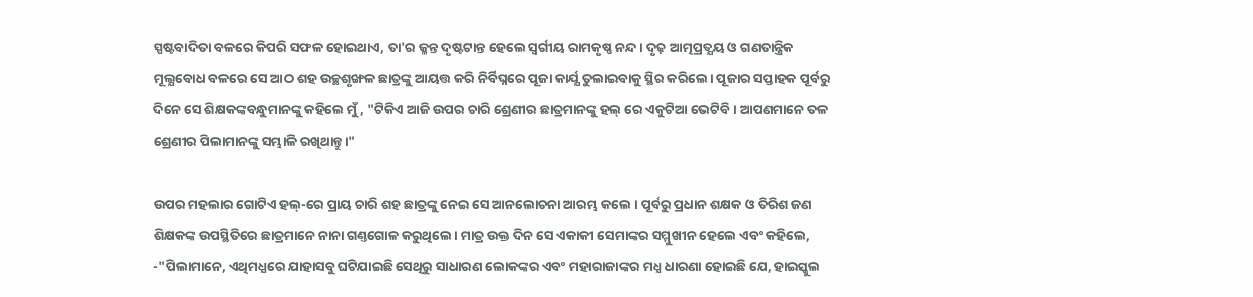ସ୍ପଷ୍ଟବାଦିତା ବଳରେ କିପରି ସଫଳ ହୋଇଥାଏ, ତା'ର ଜ୍ଳନ୍ତ ଦୃଷ୍ଟଟାନ୍ତ ହେଲେ ସ୍ୱର୍ଗୀୟ ରାମକୃଷ୍ଣ ନନ୍ଦ । ଦୃଢ଼ ଆତ୍ମପ୍ରତ୍ଯୟ ଓ ଗଣତାନ୍ତ୍ରିକ ମୂଲ୍ଯବୋଧ ବଳରେ ସେ ଆଠ ଶହ ଉଚ୍ଛଶୃଙ୍ଖଳ ଛାତ୍ରଙ୍କୁ ଆୟତ୍ତ କରି ନିର୍ବିଘ୍ନରେ ପୂଜା କାର୍ଯ୍ଯ ତୁଲାଇବାକୁ ସ୍ଥିର କରିଲେ। ପୂଜାର ସପ୍ତାହକ ପୂର୍ବରୁ ଦିନେ ସେ ଶିକ୍ଷକଙ୍କବନ୍ଧୁମାନଙ୍କୁ କହିଲେ ମୁଁ, "ଟିକିଏ ଆଜି ଉପର ଚାରି ଶ୍ରେଣୀର ଛାତ୍ରମାନଙ୍କୁ ହଲ୍ ରେ ଏକୁଟିଆ ଭେଟିବି। ଆପଣମାନେ ତଳ ଶ୍ରେଣୀର ପିଲାମାନଙ୍କୁ ସମ୍ଭାଳି ରଖିଥାନ୍ତୁ।"

ଉପର ମହଲାର ଗୋଟିଏ ହଲ୍-ରେ ପ୍ରାୟ ଚାରି ଶହ ଛାତ୍ରଙ୍କୁ ନେଇ ସେ ଆନଲୋଚନା ଆରମ୍ଭ କଲେ । ପୂର୍ବରୁ ପ୍ରଧାନ ଶକ୍ଷକ ଓ ତିରିଶ ଜଣ ଶିକ୍ଷକଙ୍କ ଉପସ୍ଥିତିରେ ଛାତ୍ରମାନେ ନାନା ଗଣ୍ତଗୋଳ କରୁଥିଲେ। ମାତ୍ର ଉକ୍ତ ଦିନ ସେ ଏକାକୀ ସେମାଙ୍କର ସମ୍ମୁଖୀନ ହେଲେ ଏବଂ କହିଲେ, -"ପିଲାମାନେ, ଏଥିମଧ୍ଯରେ ଯାହାସବୁ ଘଟିଯାଇଛି ସେଥିରୁ ସାଧାରଣ ଲୋକଙ୍କର ଏବଂ ମହାରାଜାଙ୍କର ମଧ୍ଯ ଧାରଣା ହୋଇଛି ଯେ, ହାଇସ୍କୁଲ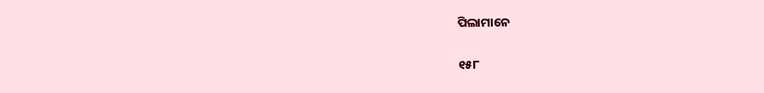ପିଲାମାନେ

୧୫୮